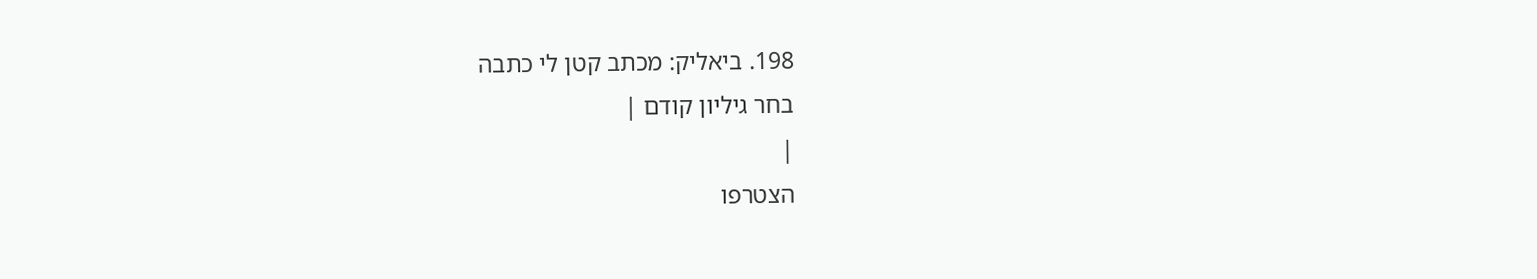198. ביאליק: מכתב קטן לי כתבה
בחר גיליון קודם |
|
הצטרפו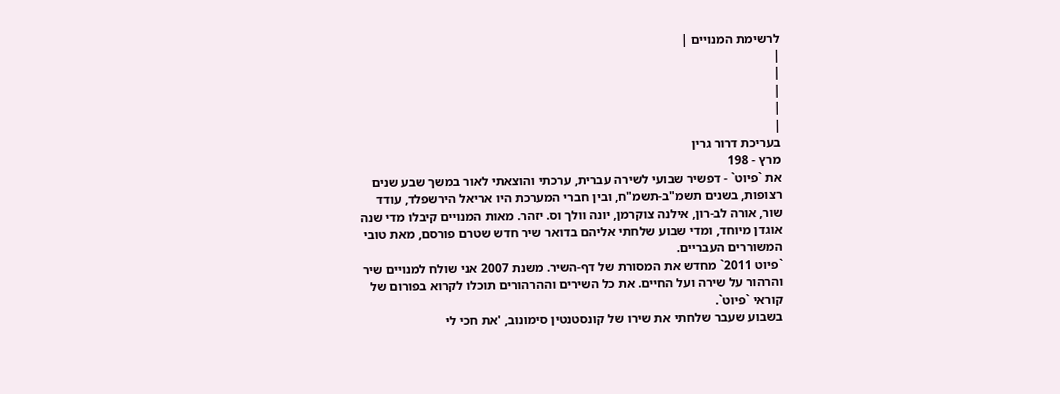לרשימת המנויים |
|
|
|
|
|
בעריכת דרור גרין
מרץ - 198
את `פיוט` - דפשיר שבועי לשירה עברית, ערכתי והוצאתי לאור במשך שבע שנים רצופות, בשנים תשמ"ב-תשמ"ח, ובין חברי המערכת היו אריאל הירשפלד, עודד שור, אורה לב-רון, אילנה צוקרמן, יונה וולך וס. יזהר. מאות המנויים קיבלו מדי שנה אוגדן מיוחד, ומדי שבוע שלחתי אליהם בדואר שיר חדש שטרם פורסם, מאת טובי המשוררים העבריים.
`פיוט 2011` מחדש את המסורת של דף-השיר. משנת 2007 אני שולח למנויים שיר והרהור על שירה ועל החיים. את כל השירים וההרהורים תוכלו לקרוא בפורום של קוראי `פיוט`.
בשבוע שעבר שלחתי את שירו של קונסטנטין סימונוב, 'את חכי לי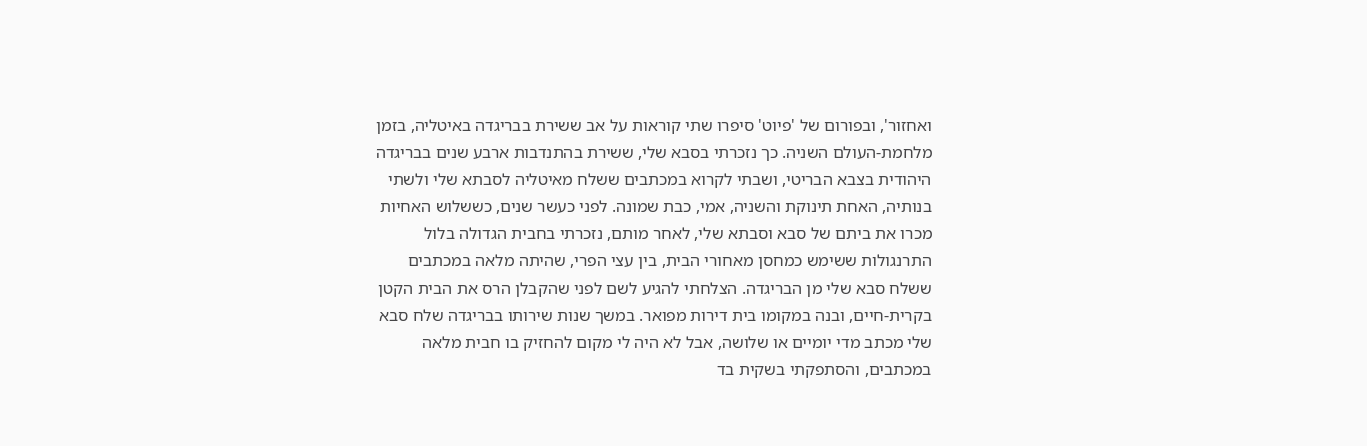ואחזור', ובפורום של 'פיוט' סיפרו שתי קוראות על אב ששירת בבריגדה באיטליה, בזמן מלחמת-העולם השניה. כך נזכרתי בסבא שלי, ששירת בהתנדבות ארבע שנים בבריגדה היהודית בצבא הבריטי, ושבתי לקרוא במכתבים ששלח מאיטליה לסבתא שלי ולשתי בנותיה, האחת תינוקת והשניה, אמי, כבת שמונה. לפני כעשר שנים, כששלוש האחיות מכרו את ביתם של סבא וסבתא שלי, לאחר מותם, נזכרתי בחבית הגדולה בלול התרנגולות ששימש כמחסן מאחורי הבית, בין עצי הפרי, שהיתה מלאה במכתבים ששלח סבא שלי מן הבריגדה. הצלחתי להגיע לשם לפני שהקבלן הרס את הבית הקטן בקרית-חיים, ובנה במקומו בית דירות מפואר. במשך שנות שירותו בבריגדה שלח סבא שלי מכתב מדי יומיים או שלושה, אבל לא היה לי מקום להחזיק בו חבית מלאה במכתבים, והסתפקתי בשקית בד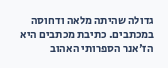גדולה שהיתה מלאה ודחוסה במכתבים. כתיבת מכתבים היא הז'אנר הספרותי האהוב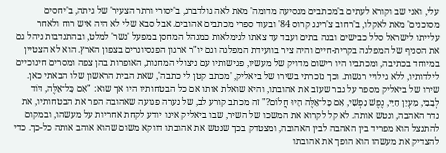עלי, ואני שב וקורא לעתים ב'מכתבים מנסיעה מדומה' מאת לאה גולדברג, ב'יסורי ורתר הצעיר' של גיתה, ב'יחסים מסוכנים' מאת לאקלו, ב'רחוב צ'רינג קרוס 84' ובעוד ספרי מכתבים אהובים. אבל סבא שלי לא היה איש רוח ולאחר עלייתו לישראל סלל כבישים ובנה בתים ועבד עד צאתו לגימלאות כמנהל המחסן במפעל 'נשר' למלט, ובהתנדבות ניהל גם את הסניף של המפלגה בקרית-חיים והיה ציר בוועידת המפלגה וגם יו"ר ארגון הפנסיונרים בצפון הארץ. הוא לא הצטיין במיוחד בכתיבה, ומכתביו היו רישום מדויק של מעשיו, פגישותיו עם ניצולי המחנות, האופרות בהן צפה ומסרים חינוכיים לילדותיו, ללא גילויי רגשות. וכך נזכרתי בשירו של ביאליק, 'מכתב קטן לי כתבה', שאת הבית הראשון שלו הבאתי כאן. שירו של ביאליק מספר על גבר שעזב את אהובתו, והיא שואלת אותו אם כל הבטחותיו היו אך שוא: "אִם כָּל־אֵלֶּה, דּוֹד לְבָבִי, מַעְיַן חַיַּי, נֶפֶשׁ נַפְשִׁי, אִם כָּל־אֵלֶּה הָיוּ חֲלוֹם?" זה מכתב קורע לב, של נערה פגועה שאהובה הפר את הבטחותיו, את נדר האהבה, ונטש אותה. לא קל לקרוא את המשכו של השיר, שבו ביאליק אינו יודע לקחת אחריות על מעשהו, ובמקום להתנצל הוא מפריד בין האהבה לבין האהובה, ומצטדק בכך שנטש את אהובתו דווקא משום שהוא אוהב אותה כל-כך. כדי להצדיק את מעשהו הוא הופך את אהובתו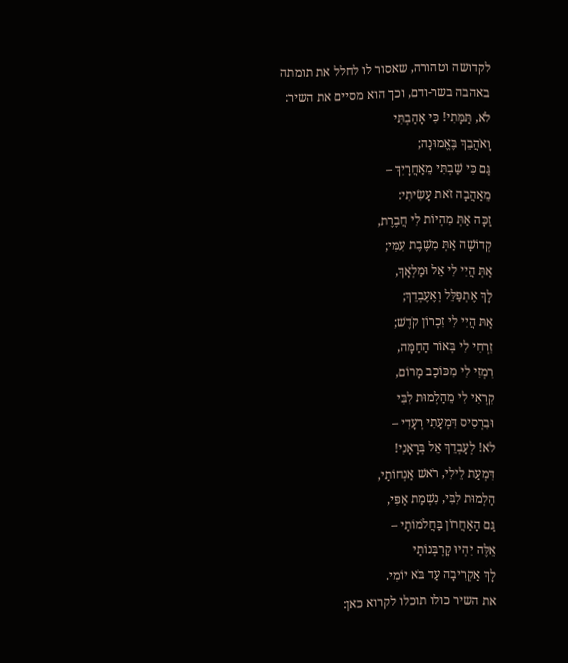לקדושה וטהורה, שאסור לו לחלל את תומתה באהבה בשר-ודם, וכך הוא מסיים את השיר:
לֹא, תַּמָּתִי! כִּי אָהַבְתִּי
וָאֹהֲבֵךְ בֶּאֱמוּנָה;
גַּם כִּי שַׁבְתִּי מֵאַחֲרָיִךְ –
מֵאַהֲבָה זֹאת עָשִׂיתִי:
זַכָּה אַתְּ מִהְיוֹת לִי חֲבֶרֶת,
קְדוֹשָׁה אַתְּ מִשֶּׁבֶת עִמִּי;
אַתְּ הֲיִי לִי אֵל וּמַלְאָךְ,
לָךְ אֶתְפַּלֵּל וְאֶעֶבְדֵךְ;
אַתּ הֲיִי לִי זִכְרוֹן קֹדֶשׁ;
זִרְחִי לִי בְּאוֹר הַחַמָּה,
רִמְזִי לִי מִכּוֹכַב מָרוֹם,
קִרְאִי לִי מֵהַלְמוּת לִבִּי
וּבִרְסִיס דִּמְעָתִי רְעָדִי –
לֹא! לְעָבְדֵךְ אֵל בְּרָאָנִי!
דִּמְעַת לֵילִי, רֹאשׁ אַנְחוֹתַי,
הַלְמוּת לִבִּי, נִשְׁמַת אַפִּי,
גַּם הָאַחֲרוֹן בַּחֲלֹמוֹתַי –
אֵלֶּה יִהְיוּ קָרְבְּנוֹתַי
לָךְ אַקְרִיבָה עַד בֹּא יוֹמִי.
את השיר כולו תוכלו לקרוא כאן: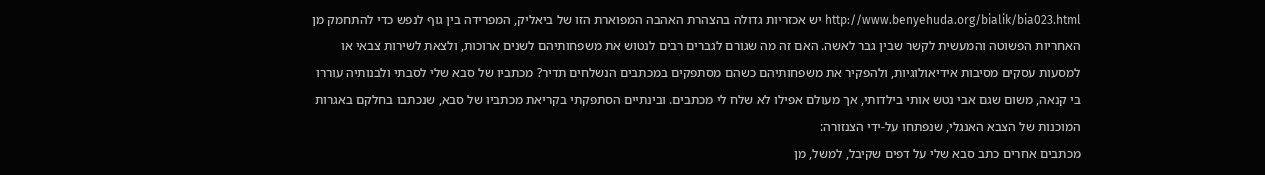http://www.benyehuda.org/bialik/bia023.html יש אכזריות גדולה בהצהרת האהבה המפוארת הזו של ביאליק, המפרידה בין גוף לנפש כדי להתחמק מן האחריות הפשוטה והמעשית לקשר שבין גבר לאשה. האם זה מה שגורם לגברים רבים לנטוש את משפחותיהם לשנים ארוכות, ולצאת לשירות צבאי או למסעות עסקים מסיבות אידיאולוגיות, ולהפקיר את משפחותיהם כשהם מסתפקים במכתבים הנשלחים תדיר? מכתביו של סבא שלי לסבתי ולבנותיה עוררו בי קנאה, משום שגם אבי נטש אותי בילדותי, אך מעולם אפילו לא שלח לי מכתבים. ובינתיים הסתפקתי בקריאת מכתביו של סבא, שנכתבו בחלקם באגרות המוכנות של הצבא האנגלי, שנפתחו על-ידי הצנזורה:
מכתבים אחרים כתב סבא שלי על דפים שקיבל, למשל, מן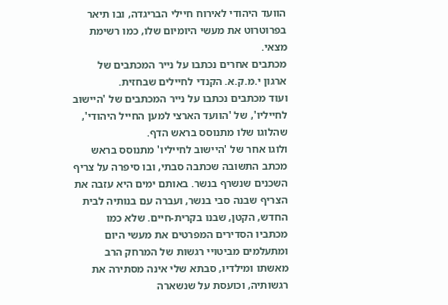הוועד היהודי לאירוח חיילי הבריגדה, ובו תיאר בפרוטרוט את מעשי היומיום שלו, כמו רשימת מצאי.
מכתבים אחרים נכתבו על נייר המכתבים של ארגון י.מ.ק.א. הקנדי לחיילים שבחזית.
ועוד מכתבים נכתבו על נייר המכתבים של 'היישוב לחייליו', של 'הוועד הארצי למען החייל היהודי', שהלוגו שלו מתנוסס בראש הדף.
ולוגו אחר של 'היישוב לחייליו' מתנוסס בראש מכתב התשובה שכתבה סבתי, ובו סיפרה על צריף השכנים שנשרף בנשר. באותם ימים היא עזבה את הצריף שבנה סבי בנשר, ועברה עם בנותיה לבית החדש, הקטן, שבנו בקרית-חיים. שלא כמו מכתביו הסדירים המפרטים את מעשי היום ומתעלמים מביטויי רגשות של המרחק הרב מאשתו ומילדיו, סבתא שלי אינה מסתירה את רגשותיה, וכועסת על שנשארה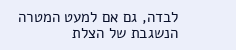לבדה, גם אם למעט המטרה הנשגבת של הצלת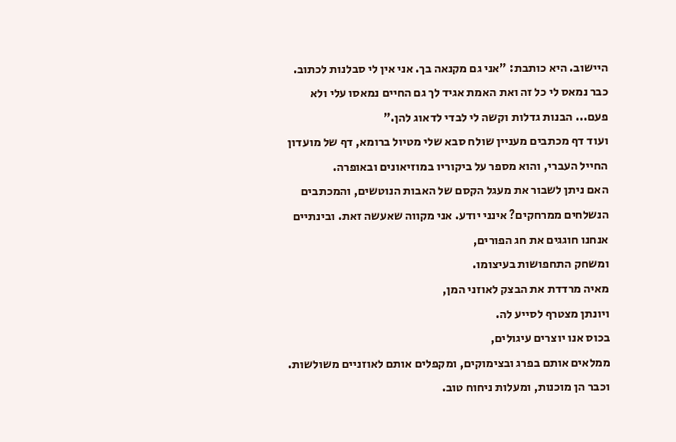היישוב. היא כותבת: "אני גם מקנאה בך. אני אין לי סבלנות לכתוב. כבר נמאס לי כל זה ואת האמת אגיד לך גם החיים נמאסו עלי ולא פעם... הבנות גדלות וקשה לי לבדי לדאוג להן."
ועוד דף מכתבים מעניין שולח סבא שלי מטיול ברומא, דף של מועדון החייל העברי, והוא מספר על ביקוריו במוזיאונים ובאופרה.
האם ניתן לשבור את מעגל הקסם של האבות הנוטשים, והמכתבים הנשלחים ממרחקים? אינני יודע. אני מקווה שאעשה זאת. ובינתיים אנחנו חוגגים את חג הפורים,
ומשחק התחפושות בעיצומו.
מאיה מרדדת את הבצק לאוזני המן,
ויונתן מצטרף לסייע לה.
בכוס אנו יוצרים עיגולים,
ממלאים אותם בפרג ובצימוקים, ומקפלים אותם לאוזניים משולשות.
וכבר הן מוכנות, ומעלות ניחוח טוב.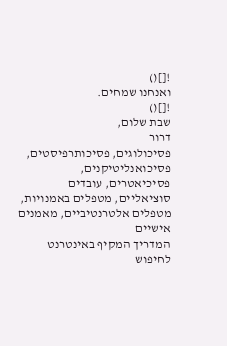![]()
ואנחנו שמחים.
![]()
שבת שלום,
דרור
פסיכולוגים, פסיכותרפיסטים, פסיכואנליטיקנים, פסיכיאטרים, עובדים סוציאליים, מטפלים באמנויות, מטפלים אלטרנטיביים, מאמנים אישיים
המדריך המקיף באינטרנט לחיפוש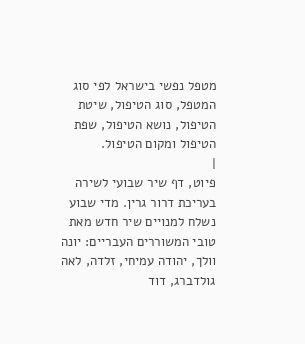מטפל נפשי בישראל לפי סוג המטפל, סוג הטיפול, שיטת הטיפול, נושא הטיפול, שפת הטיפול ומקום הטיפול.
|
פיוט, דף שיר שבועי לשירה בעריכת דרור גרין. מדי שבוע נשלח למנויים שיר חדש מאת טובי המשוררים העבריים: יונה וולך, יהודה עמיחי, זלדה, לאה גולדברג, דוד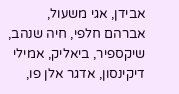אבידן, אגי משעול, אברהם חלפי, חיה שנהב, שיקספיר, ביאליק, אמילי דיקינסון, אדגר אלן פו,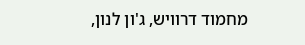מחמוד דרוויש, ג'ון לנון,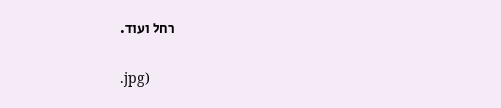רחל ועוד.

.jpg)